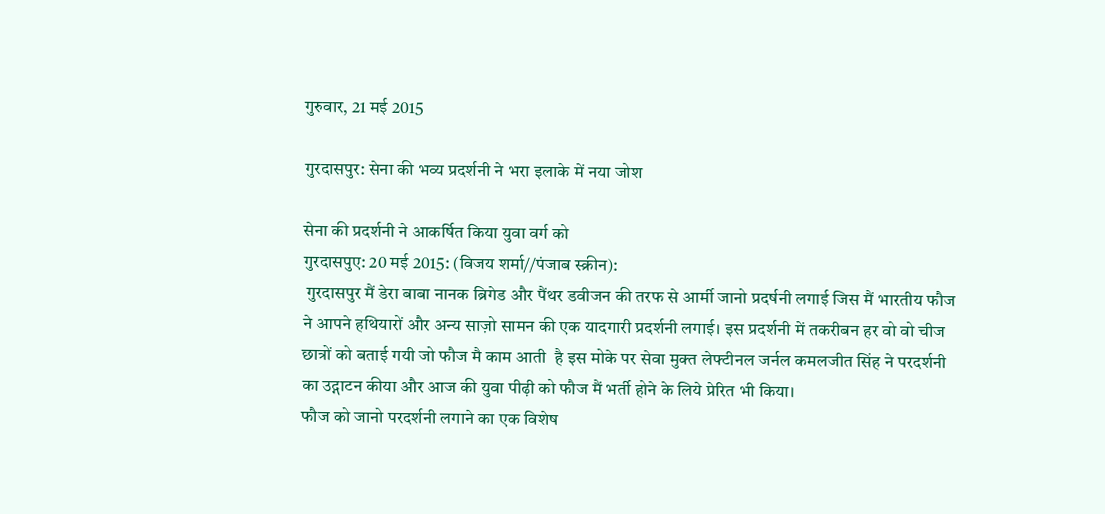गुरुवार, 21 मई 2015

गुरदासपुर: सेना की भव्य प्रदर्शनी ने भरा इलाके में नया जोश

सेना की प्रदर्शनी ने आकर्षित किया युवा वर्ग को
गुरदासपुए: 20 मई 2015: (विजय शर्मा//पंजाब स्क्रीन):
 गुरदासपुर मैं डेरा बाबा नानक ब्रिगेड और पैंथर डवीजन की तरफ से आर्मी जानो प्रदर्षनी लगाई जिस मैं भारतीय फौज ने आपने हथियारों और अन्य साज़ो सामन की एक यादगारी प्रदर्शनी लगाई। इस प्रदर्शनी में तकरीबन हर वो वो चीज छात्रों को बताई गयी जो फौज मै काम आती  है इस मोके पर सेवा मुक्त लेफ्टीनल जर्नल कमलजीत सिंह ने परदर्शनी का उद्गाटन कीया और आज की युवा पीढ़ी को फौज मैं भर्ती होने के लिये प्रेरित भी किया।
फौज को जानो परदर्शनी लगाने का एक विशेष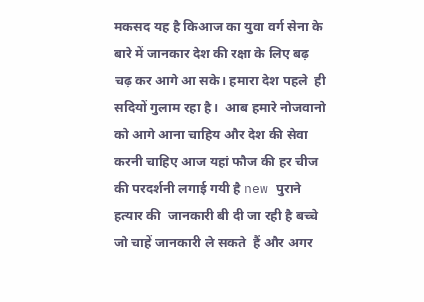मकसद यह है किआज का युवा वर्ग सेना के बारे में जानकार देश की रक्षा के लिए बढ़ चढ़ कर आगे आ सके। हमारा देश पहले  ही सदियों गुलाम रहा है।  आब हमारे नोजवानो को आगे आना चाहिय और देश की सेवा करनी चाहिए आज यहां फौज की हर चीज की परदर्शनी लगाई गयी है new पुराने हत्यार की  जानकारी बी दी जा रही है बच्चे  जो चाहें जानकारी ले सकते  हैं और अगर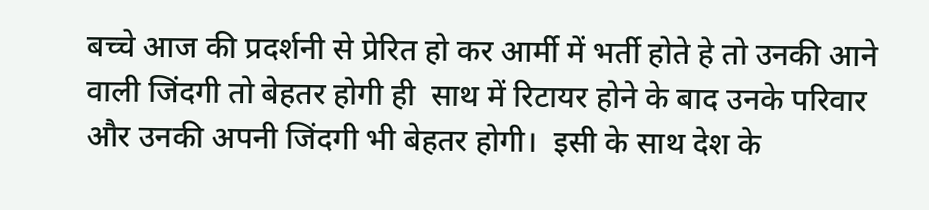बच्चे आज की प्रदर्शनी से प्रेरित हो कर आर्मी में भर्ती होते हे तो उनकी आने वाली जिंदगी तो बेहतर होगी ही  साथ में रिटायर होने के बाद उनके परिवार और उनकी अपनी जिंदगी भी बेहतर होगी।  इसी के साथ देश के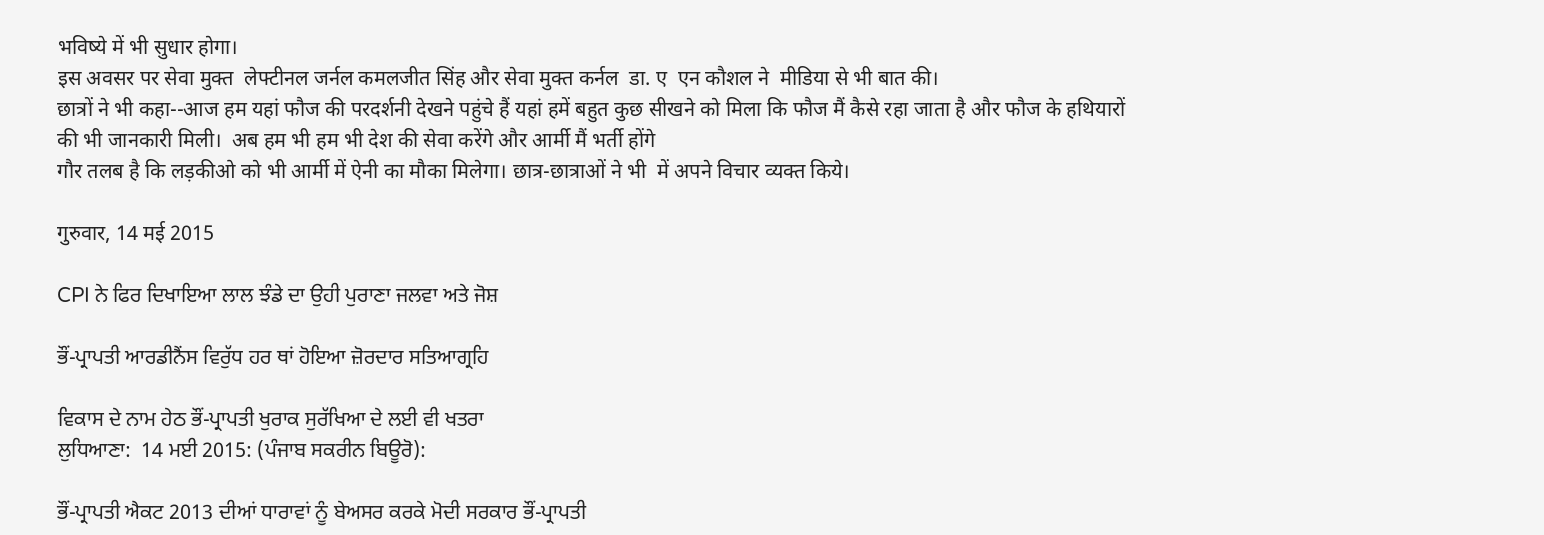भविष्ये में भी सुधार होगा।
इस अवसर पर सेवा मुक्त  लेफ्टीनल जर्नल कमलजीत सिंह और सेवा मुक्त कर्नल  डा. ए  एन कौशल ने  मीडिया से भी बात की।
छात्रों ने भी कहा--आज हम यहां फौज की परदर्शनी देखने पहुंचे हैं यहां हमें बहुत कुछ सीखने को मिला कि फौज मैं कैसे रहा जाता है और फौज के हथियारों की भी जानकारी मिली।  अब हम भी हम भी देश की सेवा करेंगे और आर्मी मैं भर्ती होंगे
गौर तलब है कि लड़कीओ को भी आर्मी में ऐनी का मौका मिलेगा। छात्र-छात्राओं ने भी  में अपने विचार व्यक्त किये।

गुरुवार, 14 मई 2015

CPI ਨੇ ਫਿਰ ਦਿਖਾਇਆ ਲਾਲ ਝੰਡੇ ਦਾ ਉਹੀ ਪੁਰਾਣਾ ਜਲਵਾ ਅਤੇ ਜੋਸ਼

ਭੌਂ-ਪ੍ਰਾਪਤੀ ਆਰਡੀਨੈਂਸ ਵਿਰੁੱਧ ਹਰ ਥਾਂ ਹੋਇਆ ਜ਼ੋਰਦਾਰ ਸਤਿਆਗ੍ਰਹਿ

ਵਿਕਾਸ ਦੇ ਨਾਮ ਹੇਠ ਭੌਂ-ਪ੍ਰਾਪਤੀ ਖੁਰਾਕ ਸੁਰੱਖਿਆ ਦੇ ਲਈ ਵੀ ਖਤਰਾ
ਲੁਧਿਆਣਾ:  14 ਮਈ 2015: (ਪੰਜਾਬ ਸਕਰੀਨ ਬਿਊਰੋ):

ਭੌਂ-ਪ੍ਰਾਪਤੀ ਐਕਟ 2013 ਦੀਆਂ ਧਾਰਾਵਾਂ ਨੂੰ ਬੇਅਸਰ ਕਰਕੇ ਮੋਦੀ ਸਰਕਾਰ ਭੌਂ-ਪ੍ਰਾਪਤੀ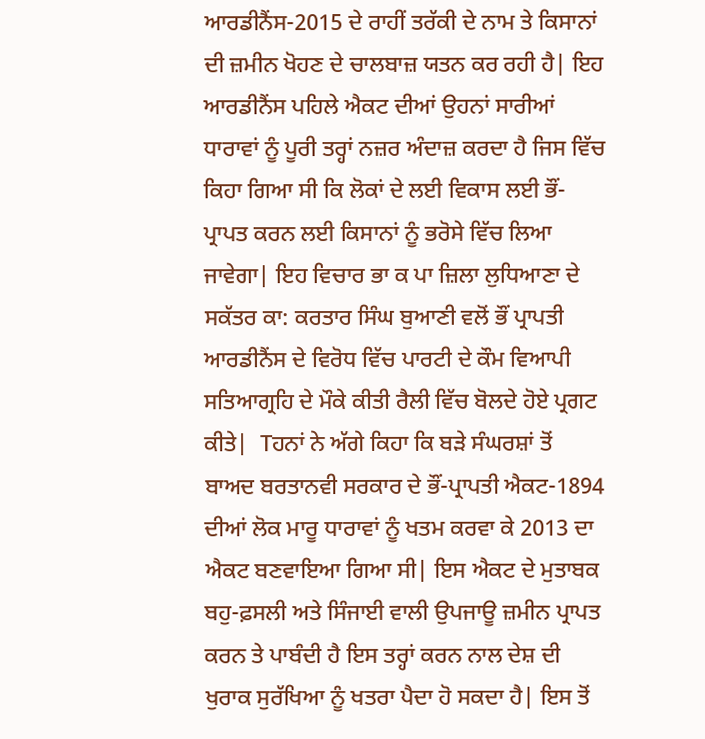ਆਰਡੀਨੈਂਸ-2015 ਦੇ ਰਾਹੀਂ ਤਰੱਕੀ ਦੇ ਨਾਮ ਤੇ ਕਿਸਾਨਾਂ ਦੀ ਜ਼ਮੀਨ ਖੋਹਣ ਦੇ ਚਾਲਬਾਜ਼ ਯਤਨ ਕਰ ਰਹੀ ਹੈ| ਇਹ ਆਰਡੀਨੈਂਸ ਪਹਿਲੇ ਐਕਟ ਦੀਆਂ ਉਹਨਾਂ ਸਾਰੀਆਂ ਧਾਰਾਵਾਂ ਨੂੰ ਪੂਰੀ ਤਰ੍ਹਾਂ ਨਜ਼ਰ ਅੰਦਾਜ਼ ਕਰਦਾ ਹੈ ਜਿਸ ਵਿੱਚ ਕਿਹਾ ਗਿਆ ਸੀ ਕਿ ਲੋਕਾਂ ਦੇ ਲਈ ਵਿਕਾਸ ਲਈ ਭੌਂ-ਪ੍ਰਾਪਤ ਕਰਨ ਲਈ ਕਿਸਾਨਾਂ ਨੂੰ ਭਰੋਸੇ ਵਿੱਚ ਲਿਆ ਜਾਵੇਗਾ| ਇਹ ਵਿਚਾਰ ਭਾ ਕ ਪਾ ਜ਼ਿਲਾ ਲੁਧਿਆਣਾ ਦੇ ਸਕੱਤਰ ਕਾ: ਕਰਤਾਰ ਸਿੰਘ ਬੁਆਣੀ ਵਲੋਂ ਭੌਂ ਪ੍ਰਾਪਤੀ ਆਰਡੀਨੈਂਸ ਦੇ ਵਿਰੋਧ ਵਿੱਚ ਪਾਰਟੀ ਦੇ ਕੌਮ ਵਿਆਪੀ ਸਤਿਆਗ੍ਰਹਿ ਦੇ ਮੌਕੇ ਕੀਤੀ ਰੈਲੀ ਵਿੱਚ ਬੋਲਦੇ ਹੋਏ ਪ੍ਰਗਟ ਕੀਤੇ|  Tਹਨਾਂ ਨੇ ਅੱਗੇ ਕਿਹਾ ਕਿ ਬੜੇ ਸੰਘਰਸ਼ਾਂ ਤੋਂ ਬਾਅਦ ਬਰਤਾਨਵੀ ਸਰਕਾਰ ਦੇ ਭੌਂ-ਪ੍ਰਾਪਤੀ ਐਕਟ-1894 ਦੀਆਂ ਲੋਕ ਮਾਰੂ ਧਾਰਾਵਾਂ ਨੂੰ ਖਤਮ ਕਰਵਾ ਕੇ 2013 ਦਾ ਐਕਟ ਬਣਵਾਇਆ ਗਿਆ ਸੀ| ਇਸ ਐਕਟ ਦੇ ਮੁਤਾਬਕ ਬਹੁ-ਫ਼ਸਲੀ ਅਤੇ ਸਿੰਜਾਈ ਵਾਲੀ ਉਪਜਾਊ ਜ਼ਮੀਨ ਪ੍ਰਾਪਤ ਕਰਨ ਤੇ ਪਾਬੰਦੀ ਹੈ ਇਸ ਤਰ੍ਹਾਂ ਕਰਨ ਨਾਲ ਦੇਸ਼ ਦੀ ਖੁਰਾਕ ਸੁਰੱਖਿਆ ਨੂੰ ਖਤਰਾ ਪੈਦਾ ਹੋ ਸਕਦਾ ਹੈ| ਇਸ ਤੋਂ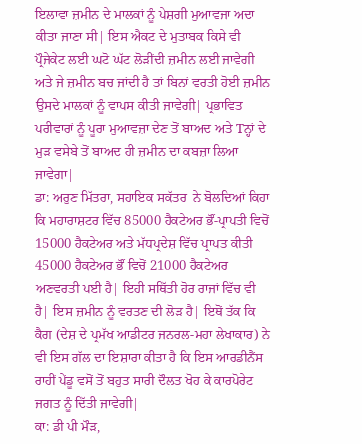ਇਲਾਵਾ ਜ਼ਮੀਨ ਦੇ ਮਾਲਕਾਂ ਨੂੰ ਪੇਸ਼ਗੀ ਮੁਆਵਜਾ ਅਦਾ ਕੀਤਾ ਜਾਣਾ ਸੀ| ਇਸ ਐਕਟ ਦੇ ਮੁਤਾਬਕ ਕਿਸੇ ਵੀ ਪ੍ਰੌਜੇਕੇਟ ਲਈ ਘਟੋ ਘੱਟ ਲੋੜੀਂਦੀ ਜ਼ਮੀਨ ਲਈ ਜਾਵੇਗੀ ਅਤੇ ਜੇ ਜ਼ਮੀਨ ਬਚ ਜਾਂਦੀ ਹੈ ਤਾਂ ਬਿਨਾਂ ਵਰਤੀ ਹੋਈ ਜ਼ਮੀਨ ਉਸਦੇ ਮਾਲਕਾਂ ਨੂੰ ਵਾਪਸ ਕੀਤੀ ਜਾਵੇਗੀ| ਪ੍ਰਭਾਵਿਤ ਪਰੀਵਾਰਾਂ ਨੂੰ ਪੂਰਾ ਮੁਆਵਜ਼ਾ ਦੇਣ ਤੋਂ ਬਾਅਦ ਅਤੇ Tਨ੍ਹਾਂ ਦੇ ਮੁੜ ਵਸੇਬੇ ਤੋਂ ਬਾਅਦ ਹੀ ਜ਼ਮੀਨ ਦਾ ਕਬਜ਼ਾ ਲਿਆ ਜਾਵੇਗਾ|
ਡਾ: ਅਰੁਣ ਮਿੱਤਰਾ, ਸਹਾਇਕ ਸਕੱਤਰ  ਨੇ ਬੋਲਦਿਆਂ ਕਿਹਾ ਕਿ ਮਹਾਰਾਸ਼ਟਰ ਵਿੱਚ 85000 ਹੈਕਟੇਅਰ ਭੌਂ-ਪ੍ਰਾਪਤੀ ਵਿਚੋਂ 15000 ਹੈਕਟੇਅਰ ਅਤੇ ਮੱਧਪ੍ਰਦੇਸ਼ ਵਿੱਚ ਪ੍ਰਾਪਤ ਕੀਤੀ 45000 ਹੈਕਟੇਅਰ ਭੌਂ ਵਿਚੋਂ 21000 ਹੈਕਟੇਅਰ ਅਣਵਰਤੀ ਪਈ ਹੈ| ਇਹੀ ਸਥਿੱਤੀ ਹੋਰ ਰਾਜਾਂ ਵਿੱਚ ਵੀ ਹੈ| ਇਸ ਜ਼ਮੀਨ ਨੂੰ ਵਰਤਣ ਦੀ ਲੋੜ ਹੈ| ਇਥੋਂ ਤੱਕ ਕਿ ਕੈਗ (ਦੇਸ਼ ਦੇ ਪ੍ਰਮੱਖ ਆਡੀਟਰ ਜਨਰਲ-ਮਹਾ ਲੇਖਾਕਾਰ) ਨੇ ਵੀ ਇਸ ਗੱਲ ਦਾ ਇਸ਼ਾਰਾ ਕੀਤਾ ਹੈ ਕਿ ਇਸ ਆਰਡੀਨੈਂਸ ਰਾਹੀਂ ਪੇਂਡੂ ਵਸੋਂ ਤੋਂ ਬਹੁਤ ਸਾਰੀ ਦੌਲਤ ਖੋਹ ਕੇ ਕਾਰਪੋਰੇਟ ਜਗਤ ਨੂੰ ਦਿੱਤੀ ਜਾਵੇਗੀ|
ਕਾ: ਡੀ ਪੀ ਮੌੜ,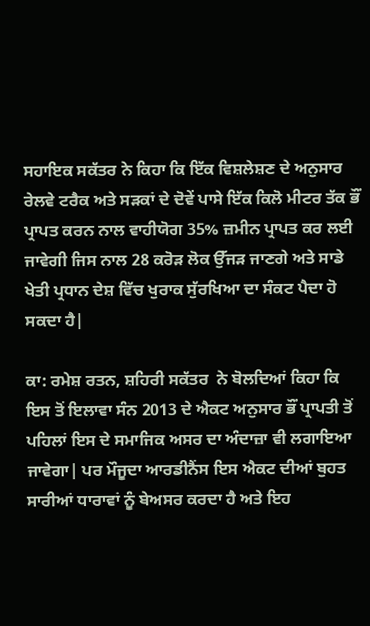ਸਹਾਇਕ ਸਕੱਤਰ ਨੇ ਕਿਹਾ ਕਿ ਇੱਕ ਵਿਸ਼ਲੇਸ਼ਣ ਦੇ ਅਨੁਸਾਰ ਰੇਲਵੇ ਟਰੈਕ ਅਤੇ ਸੜਕਾਂ ਦੇ ਦੋਵੇਂ ਪਾਸੇ ਇੱਕ ਕਿਲੋ ਮੀਟਰ ਤੱਕ ਭੌਂ ਪ੍ਰਾਪਤ ਕਰਨ ਨਾਲ ਵਾਹੀਯੋਗ 35% ਜ਼ਮੀਨ ਪ੍ਰਾਪਤ ਕਰ ਲਈ ਜਾਵੇਗੀ ਜਿਸ ਨਾਲ 28 ਕਰੋੜ ਲੋਕ ਉੱਜੜ ਜਾਣਗੇ ਅਤੇ ਸਾਡੇ ਖੇਤੀ ਪ੍ਰਧਾਨ ਦੇਸ਼ ਵਿੱਚ ਖੁਰਾਕ ਸੁੱਰਖਿਆ ਦਾ ਸੰਕਟ ਪੈਦਾ ਹੋ ਸਕਦਾ ਹੈ|

ਕਾ: ਰਮੇਸ਼ ਰਤਨ, ਸ਼ਹਿਰੀ ਸਕੱਤਰ  ਨੇ ਬੋਲਦਿਆਂ ਕਿਹਾ ਕਿ ਇਸ ਤੋਂ ਇਲਾਵਾ ਸੰਨ 2013 ਦੇ ਐਕਟ ਅਨੁਸਾਰ ਭੌਂ ਪ੍ਰਾਪਤੀ ਤੋਂ ਪਹਿਲਾਂ ਇਸ ਦੇ ਸਮਾਜਿਕ ਅਸਰ ਦਾ ਅੰਦਾਜ਼ਾ ਵੀ ਲਗਾਇਆ ਜਾਵੇਗਾ| ਪਰ ਮੌਜੂਦਾ ਆਰਡੀਨੈਂਸ ਇਸ ਐਕਟ ਦੀਆਂ ਬੁਹਤ ਸਾਰੀਆਂ ਧਾਰਾਵਾਂ ਨੂੰ ਬੇਅਸਰ ਕਰਦਾ ਹੈ ਅਤੇ ਇਹ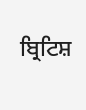ਬ੍ਰਿਟਿਸ਼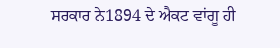ਸਰਕਾਰ ਨੇ1894 ਦੇ ਐਕਟ ਵਾਂਗੂ ਹੀ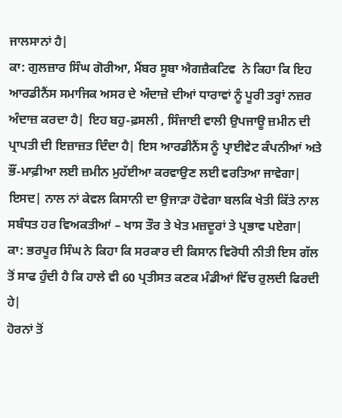ਜਾਲਸਾਨਾਂ ਹੈ|
ਕਾ: ਗੁਲਜ਼ਾਰ ਸਿੰਘ ਗੋਰੀਆ, ਮੈਂਬਰ ਸੂਬਾ ਐਗਜ਼ੈਕਟਿਵ  ਨੇ ਕਿਹਾ ਕਿ ਇਹ ਆਰਡੀਨੈਂਸ ਸਮਾਜਿਕ ਅਸਰ ਦੇ ਅੰਦਾਜ਼ੇ ਦੀਆਂ ਧਾਰਾਵਾਂ ਨੂੰ ਪੂਰੀ ਤਰ੍ਹਾਂ ਨਜ਼ਰ ਅੰਦਾਜ਼ ਕਰਦਾ ਹੈ| ਇਹ ਬਹੁ-ਫ਼ਸਲੀ , ਸਿੰਜਾਈ ਵਾਲੀ ਉਪਜਾਊ ਜ਼ਮੀਨ ਦੀ ਪ੍ਰਾਪਤੀ ਦੀ ਇਜ਼ਾਜ਼ਤ ਦਿੰਦਾ ਹੈ| ਇਸ ਆਰਡੀਨੈਂਸ ਨੂੰ ਪ੍ਰਾਈਵੇਟ ਕੰਪਨੀਆਂ ਅਤੇ ਭੌਂ-ਮਾਫ਼ੀਆ ਲਈ ਜ਼ਮੀਨ ਮੁਹੱਈਆ ਕਰਵਾਉਣ ਲਈ ਵਰਤਿਆ ਜਾਵੇਗਾ| ਇਸਦ| ਨਾਲ ਨਾਂ ਕੇਵਲ ਕਿਸਾਨੀ ਦਾ ਉਜਾੜਾ ਹੋਵੇਗਾ ਬਲਕਿ ਖੇਤੀ ਕਿੱਤੇ ਨਾਲ ਸਬੰਧਤ ਹਰ ਵਿਅਕਤੀਆਂ – ਖਾਸ ਤੌਰ ਤੇ ਖੇਤ ਮਜ਼ਦੂਰਾਂ ਤੇ ਪ੍ਰਭਾਵ ਪਏਗਾ|
ਕਾ: ਭਰਪੂਰ ਸਿੰਘ ਨੇ ਕਿਹਾ ਕਿ ਸਰਕਾਰ ਦੀ ਕਿਸਾਨ ਵਿਰੋਧੀ ਨੀਤੀ ਇਸ ਗੱਲ ਤੋਂ ਸਾਫ ਹੁੰਦੀ ਹੈ ਕਿ ਹਾਲੇ ਵੀ 60 ਪ੍ਰਤੀਸਤ ਕਣਕ ਮੰਡੀਆਂ ਵਿੱਚ ਰੁਲਦੀ ਫਿਰਦੀ ਹੇ|
ਹੋਰਨਾਂ ਤੋਂ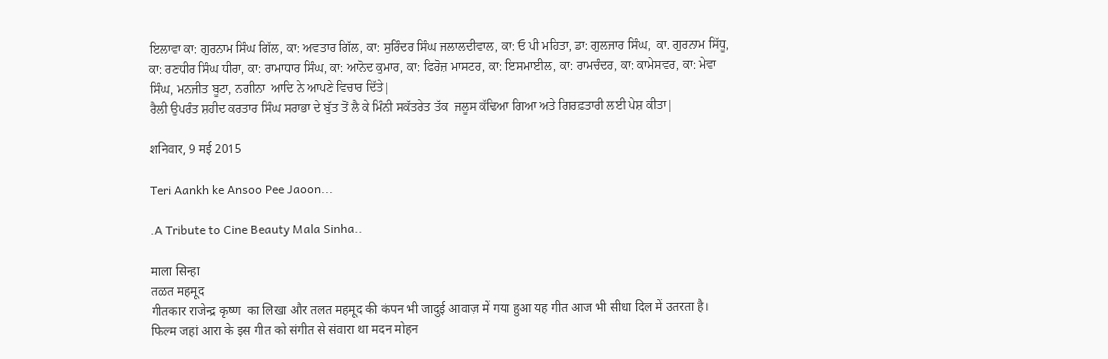ਇਲਾਵਾ ਕਾ: ਗੁਰਨਾਮ ਸਿੰਘ ਗਿੱਲ, ਕਾ: ਅਵਤਾਰ ਗਿੱਲ, ਕਾ: ਸੁਰਿੰਦਰ ਸਿੰਘ ਜਲਾਲਦੀਵਾਲ, ਕਾ: ਓ ਪੀ ਮਹਿਤਾ, ਡਾ: ਗੁਲਜਾਰ ਸਿੰਘ,  ਕਾ. ਗੁਰਨਾਮ ਸਿੱਧੂ, ਕਾ: ਰਣਧੀਰ ਸਿੰਘ ਧੀਰਾ, ਕਾ: ਰਾਮਾਧਾਰ ਸਿੰਘ, ਕਾ: ਆਨੋਦ ਕੁਮਾਰ, ਕਾ: ਫਿਰੋਜ਼ ਮਾਸਟਰ, ਕਾ: ਇਸਮਾਈਲ, ਕਾ: ਰਾਮਚੰਦਰ, ਕਾ: ਕਾਮੇਸਵਰ, ਕਾ: ਮੇਵਾ ਸਿੰਘ, ਮਨਜੀਤ ਬੂਟਾ, ਨਗੀਨਾ  ਆਦਿ ਨੇ ਆਪਣੇ ਵਿਚਾਰ ਦਿੱਤੇ|
ਰੈਲੀ ਉਪਰੰਤ ਸ਼ਹੀਦ ਕਰਤਾਰ ਸਿੰਘ ਸਰਾਭਾ ਦੇ ਬੁੱਤ ਤੋਂ ਲੈ ਕੇ ਮਿੰਨੀ ਸਕੱਤਰੇਤ ਤੱਕ  ਜਲੂਸ ਕੱਢਿਆ ਗਿਆ ਅਤੇ ਗਿਰਫ਼ਤਾਰੀ ਲਈ ਪੇਸ਼ ਕੀਤਾ|

शनिवार, 9 मई 2015

Teri Aankh ke Ansoo Pee Jaoon...

.A Tribute to Cine Beauty Mala Sinha..

माला सिन्हा
तळत महमूद
गीतकार राजेन्द्र कृष्ण  का लिखा और तलत महमूद की कंपन भी जादुई आवाज़ में गया हुआ यह गीत आज भी सीधा दिल में उतरता है। फिल्म जहां आरा के इस गीत को संगीत से संवारा था मदन मोहन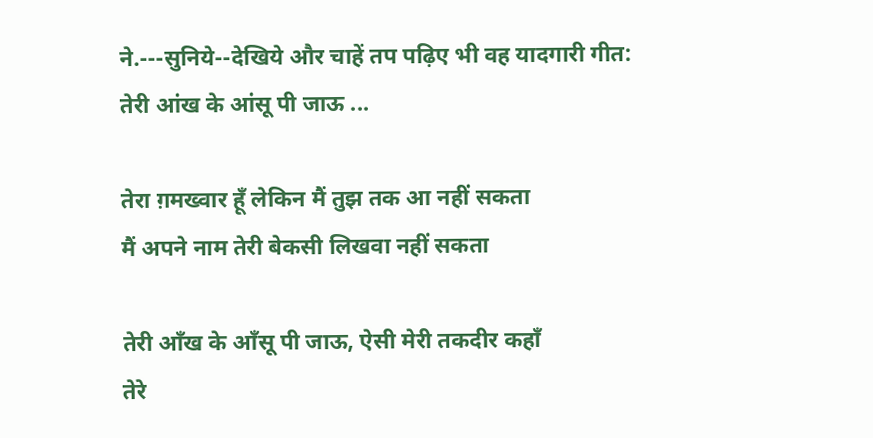ने.---सुनिये--देखिये और चाहें तप पढ़िए भी वह यादगारी गीत:
तेरी आंख के आंसू पी जाऊ ...

तेरा ग़मख्वार हूँ लेकिन मैं तुझ तक आ नहीं सकता
मैं अपने नाम तेरी बेकसी लिखवा नहीं सकता

तेरी आँख के आँसू पी जाऊ, ऐसी मेरी तकदीर कहाँ
तेरे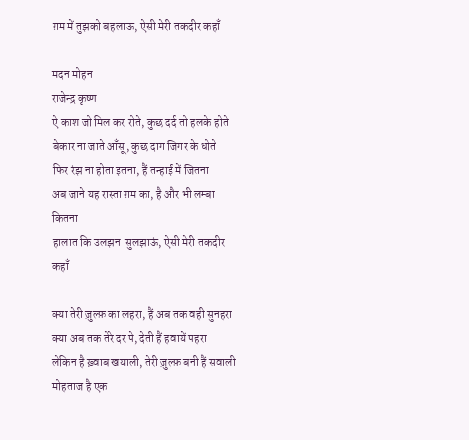ग़म में तुझको बहलाऊ, ऐसी मेरी तकदीर कहाँ

मदन मोहन
राजेन्द्र कृष्ण
ऐ काश जो मिल कर रोते, कुछ दर्द तो हलके होते
बेकार ना जाते आँसू, कुछ दाग जिगर के धोते
फिर रंझ ना होता इतना, हैं तन्हाई में जितना
अब जाने यह रास्ता ग़म का, है और भी लम्बा कितना
हालात कि उलझन  सुलझाऊं, ऐसी मेरी तकदीर कहाँ

क्या तेरी ज़ुल्फ़ का लहरा, हैं अब तक वही सुनहरा
क्या अब तक तेरे दर पे, देती हैं हवायें पहरा
लेकिन है ख़्वाब खयाली, तेरी ज़ुल्फ़ बनी हैं सवाली
मोहताज है एक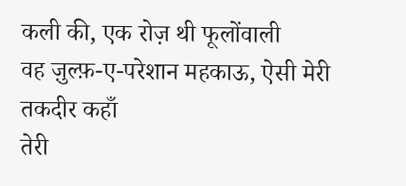कली की, एक रोज़ थी फूलोंवाली
वह ज़ुल्फ़-ए-परेशान महकाऊ, ऐसी मेरी तकदीर कहाँ
तेरी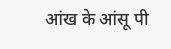आंख के आंसू पी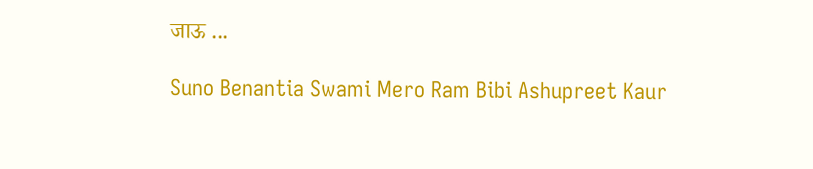जाऊ ...

Suno Benantia Swami Mero Ram Bibi Ashupreet Kaur